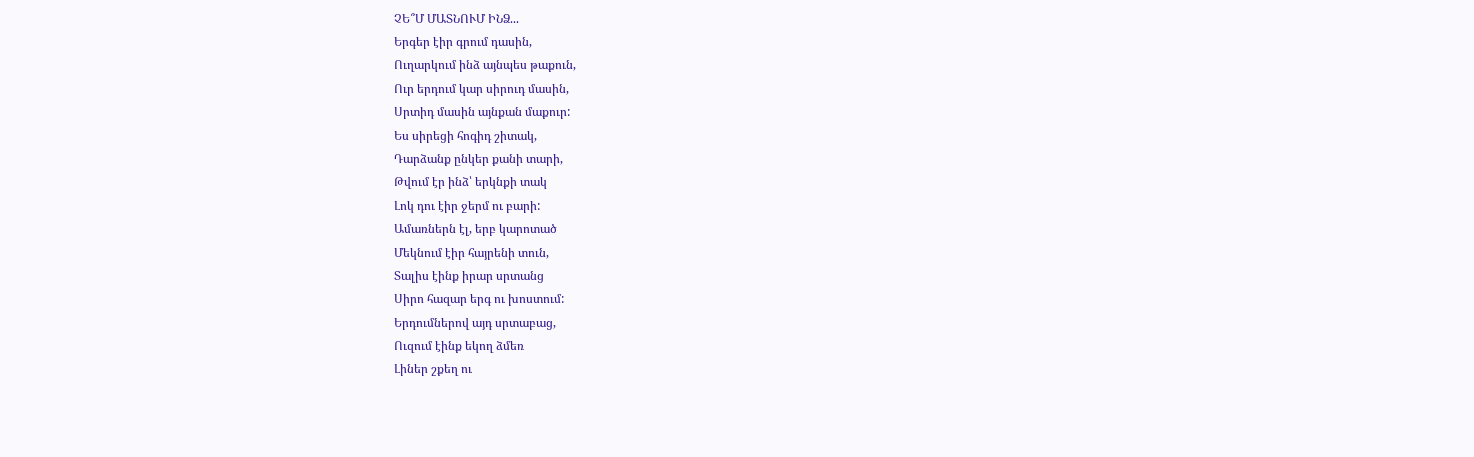ՉԵ՞Մ ՄԱՏՆՈՒՄ ԻՆՁ...
Երգեր էիր գրում դասին,
Ուղարկում ինձ այնպես թաքուն,
Ուր երդում կար սիրուդ մասին,
Սրտիդ մասին այնքան մաքուր:
Ես սիրեցի հոգիդ շիտակ,
Դարձանք ընկեր քանի տարի,
Թվում էր ինձ՝ երկնքի տակ
Լոկ դու էիր ջերմ ու բարի:
Ամառներն էլ, երբ կարոտած
Մեկնում էիր հայրենի տուն,
Տալիս էինք իրար սրտանց
Սիրո հազար երգ ու խոստում:
Երդումներով այդ սրտաբաց,
Ուզում էինք եկող ձմեռ
Լիներ շքեղ ու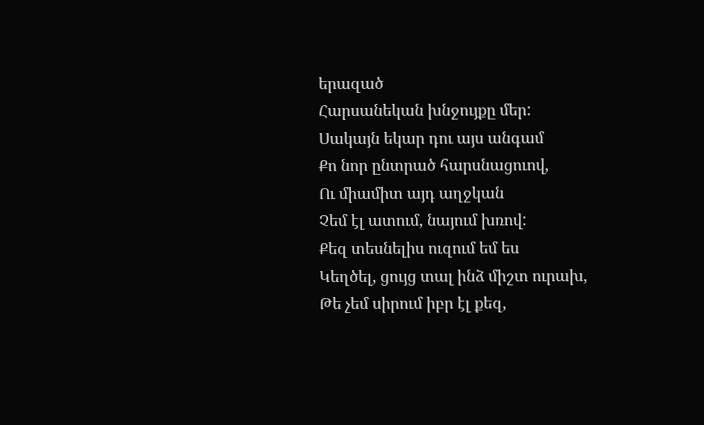երազած
Հարսանեկան խնջույքը մեր:
Սակայն եկար դու այս անգամ
Քո նոր ընտրած հարսնացուով,
Ու միամիտ այդ աղջկան
Չեմ էլ ատում, նայում խռով:
Քեզ տեսնելիս ուզում եմ ես
Կեղծել, ցույց տալ ինձ միշտ ուրախ,
Թե չեմ սիրում իբր էլ քեզ,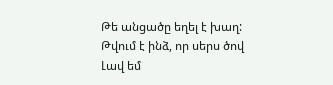Թե անցածը եղել է խաղ:
Թվում է ինձ, որ սերս ծով
Լավ եմ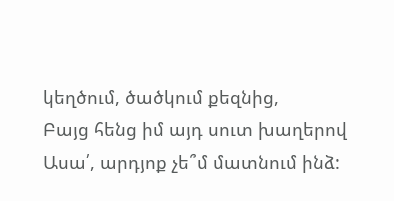կեղծում, ծածկում քեզնից,
Բայց հենց իմ այդ սուտ խաղերով
Ասա՛, արդյոք չե՞մ մատնում ինձ: